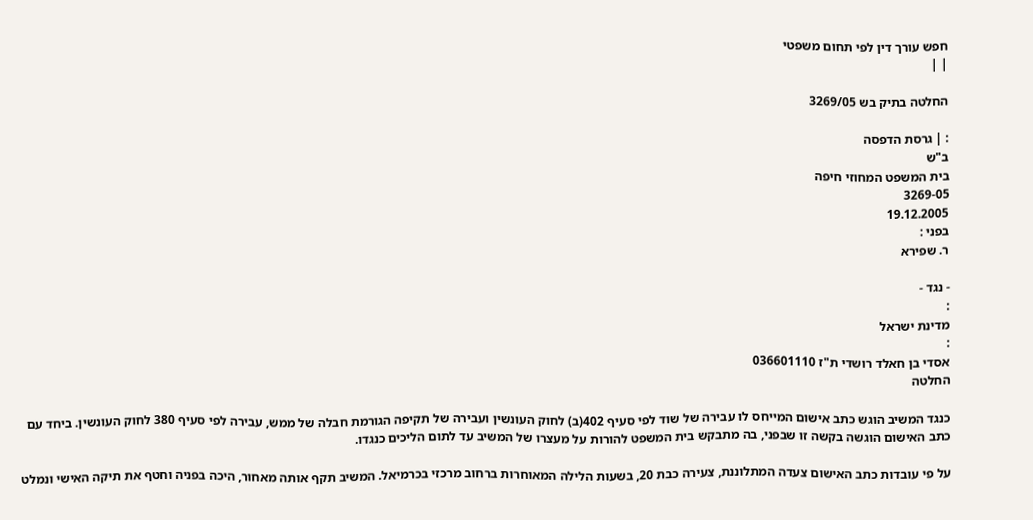חפש עורך דין לפי תחום משפטי
| |

החלטה בתיק בש 3269/05

: | גרסת הדפסה
ב"ש
בית המשפט המחוזי חיפה
3269-05
19.12.2005
בפני :
ר. שפירא

- נגד -
:
מדינת ישראל
:
אסדי בן חאלד רושדי ת"ז 036601110
החלטה

כנגד המשיב הוגש כתב אישום המייחס לו עבירה של שוד לפי סעיף 402(ב) לחוק העונשין ועבירה של תקיפה הגורמת חבלה של ממש, עבירה לפי סעיף 380 לחוק העונשין. ביחד עם כתב האישום הוגשה בקשה זו שבפני, בה מתבקש בית המשפט להורות על מעצרו של המשיב עד לתום הליכים כנגדו.

על פי עובדות כתב האישום צעדה המתלוננת, צעירה כבת 20, בשעות הלילה המאוחרות ברחוב מרכזי בכרמיאל. המשיב תקף אותה מאחור, היכה בפניה וחטף את תיקה האישי ונמלט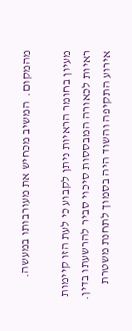מהמקום.  המשיב מכחיש את מעורבותו במעשה.

מעיון בחומר הראיות ניתן לקבוע כי לעת הזו קיימות ראיות לכאורה המבססות סיכוי סביר להרשעתו בדין. אירוע התקיפה והשוד היה בסמוך לתחנת משטרת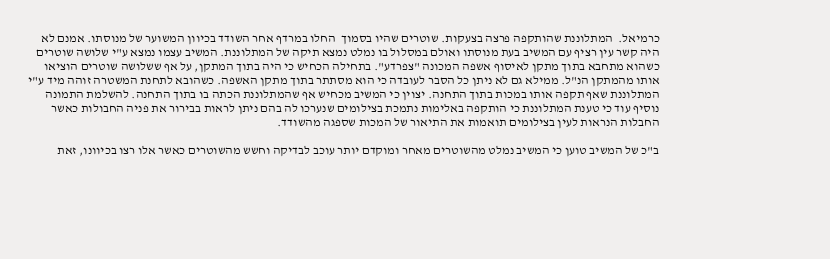כרמיאל.  המתלוננת שהותקפה פרצה בצעקות. שוטרים שהיו בסמוך  החלו במרדף אחר השודד בכיוון המשוער של מנוסתו. אמנם לא היה קשר עין רציף עם המשיב בעת מנוסתו ואולם במסלול בו נמלט נמצא תיקה של המתלוננת. המשיב עצמו נמצא ע"י שלושה שוטרים כשהוא מתחבא בתוך מתקן לאיסוף אשפה המכונה "צפרדע". בתחילה הכחיש כי היה בתוך המתקן, על אף ששלושה שוטרים הוציאו אותו מהמתקן הנ"ל. ממילא גם לא ניתן כל הסבר לעובדה כי הוא מסתתר בתוך מתקן האשפה. כשהובא לתחנת המשטרה זוהה מיד ע"י המתלוננת שאף תקפה אותו במכות בתוך התחנה. יצוין כי המשיב מכחיש אף שהמתלוננת הכתה בו בתוך התחנה. להשלמת התמונה נוסיף עוד כי טענת המתלוננת כי הותקפה באלימות נתמכת בצילומים שנערכו לה בהם ניתן לראות בבירור את פניה החבולות כאשר החבלות הנראות לעין בצילומים תואמות את התיאור של המכות שספגה מהשודד.

ב"כ של המשיב טוען כי המשיב נמלט מהשוטרים מאחר ומוקדם יותר עוכב לבדיקה וחשש מהשוטרים כאשר אלו רצו בכיוונו, זאת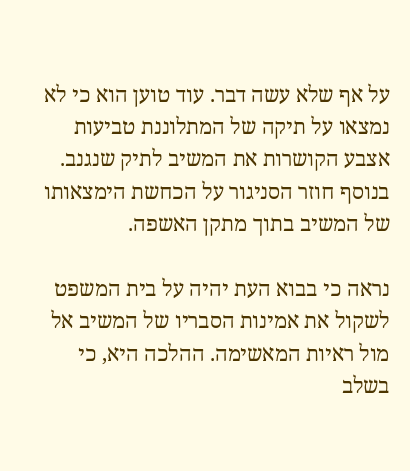על אף שלא עשה דבר. עוד טוען הוא כי לא נמצאו על תיקה של המתלוננת טביעות אצבע הקושרות את המשיב לתיק שנגנב. בנוסף חוזר הסניגור על הכחשת הימצאותו של המשיב בתוך מתקן האשפה.

נראה כי בבוא העת יהיה על בית המשפט לשקול את אמינות הסבריו של המשיב אל מול ראיות המאשימה. ההלכה היא, כי בשלב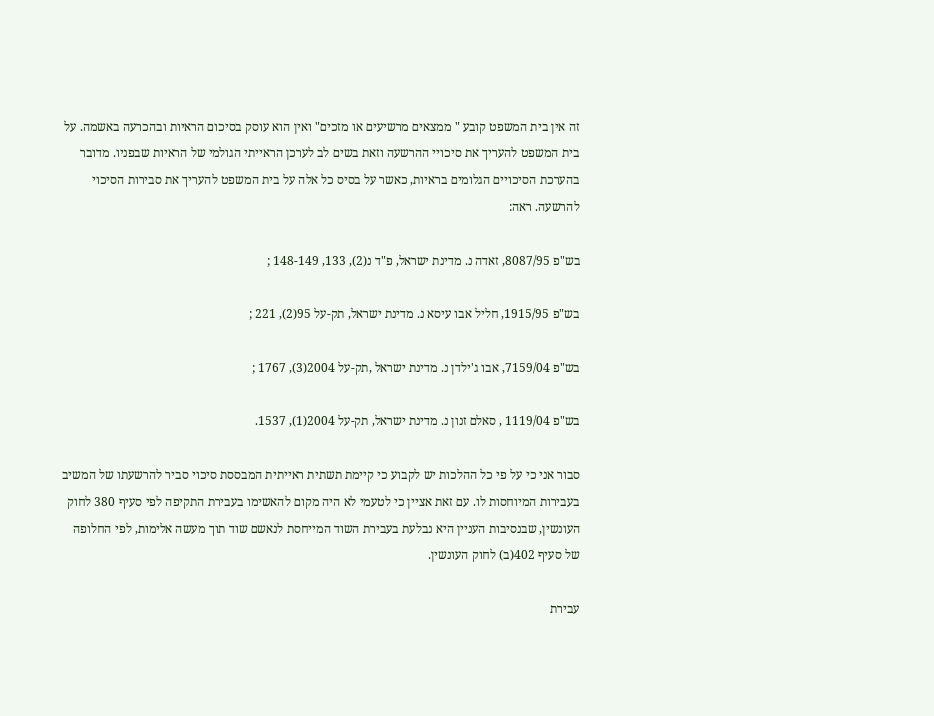זה אין בית המשפט קובע " ממצאים מרשיעים או מזכים" ואין הוא עוסק בסיכום הראיות ובהכרעה באשמה. על בית המשפט להעריך את סיכויי ההרשעה וזאת בשים לב לערכן הראייתי הגולמי של הראיות שבפניו. מדובר בהערכת הסיכויים הגלומים בראיות, כאשר על בסיס כל אלה על בית המשפט להעריך את סבירות הסיכוי להרשעה. ראה:

בש"פ 8087/95, זאדה נ. מדינת ישראל, פ"ד נ(2), 133, 148-149 ;

בש"פ 1915/95, חליל אבו עיסא נ. מדינת ישראל, תק-על 95(2), 221 ;

בש"פ 7159/04, אבו ג'ילדן נ. מדינת ישראל ,תק-על 2004(3), 1767 ;

בש"פ 1119/04 , סאלם זנון נ. מדינת ישראל, תק-על 2004(1), 1537.

סבור אני כי על פי כל ההלכות יש לקבוע כי קיימת תשתית ראייתית המבססת סיכוי סביר להרשעתו של המשיב בעבירות המיוחסות לו. עם זאת אציין כי לטעמי לא היה מקום להאשימו בעבירת התקיפה לפי סעיף 380 לחוק העונשין, שבנסיבות העניין היא נבלעת בעבירת השוד המייחסת לנאשם שוד תוך מעשה אלימות, לפי החלופה של סעיף 402(ב) לחוק העונשין.

עבירת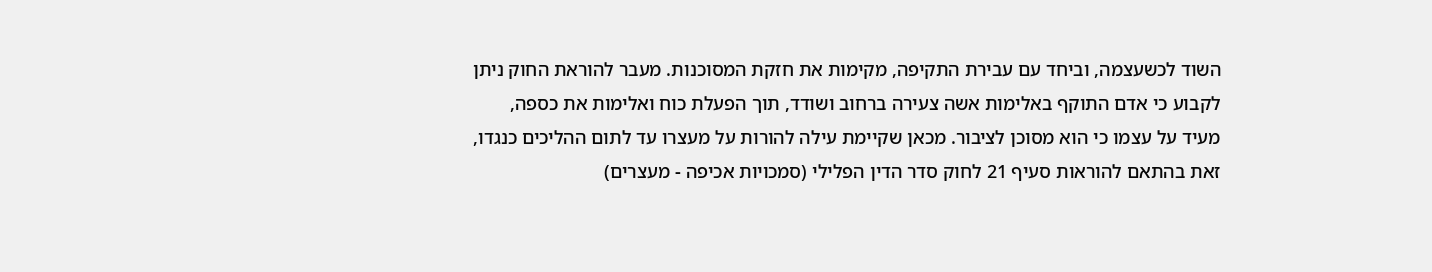השוד לכשעצמה, וביחד עם עבירת התקיפה, מקימות את חזקת המסוכנות. מעבר להוראת החוק ניתן לקבוע כי אדם התוקף באלימות אשה צעירה ברחוב ושודד, תוך הפעלת כוח ואלימות את כספה, מעיד על עצמו כי הוא מסוכן לציבור. מכאן שקיימת עילה להורות על מעצרו עד לתום ההליכים כנגדו, זאת בהתאם להוראות סעיף 21 לחוק סדר הדין הפלילי (סמכויות אכיפה - מעצרים)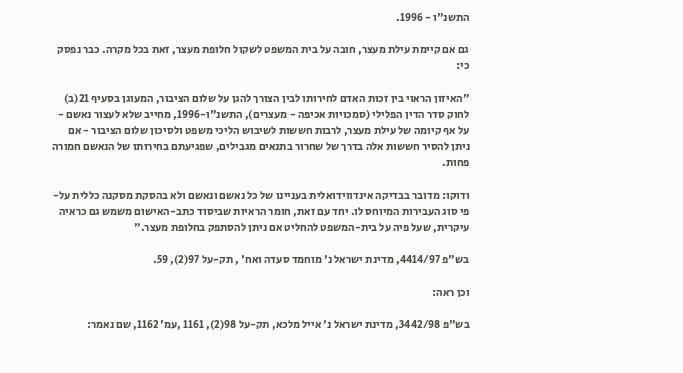התשנ"ו - 1996.

גם אם קיימת עילת מעצר, חובה על בית המשפט לשקול חלופת מעצר, זאת בכל מקרה. כבר נפסק כי:

"האיזון הראוי בין זכות האדם לחירותו לבין הצורך להגן על שלום הציבור, המעוגן בסעיף 21(ב) לחוק סדר הדין הפלילי (סמכויות אכיפה - מעצרים), התשנ"ו-1996, מחייב שלא לעצור נאשם - על אף קיומה של עילת מעצר, לרבות חששות לשיבוש הליכי משפט ולסיכון שלום הציבור - אם ניתן להסיר חששות אלה בדרך של שחרור בתנאים מגבילים, שפגיעתם בחירותו של הנאשם חמורה פחות.

ודוקו: מדובר בבדיקה אינדווידואלית בעניינו של כל נאשם ונאשם ולא בהסקת מסקנה כללית על-פי סוג העבירות המיוחס לו. יחד עם זאת, חומר הראיות שביסוד כתב-האישום משמש גם כראיה עיקרית, שעל פיה על בית-המשפט להחליט אם ניתן להסתפק בחלופת מעצר."

בש"פ 4414/97, מדינת ישראל נ' מוחמד סעדה ואח' , תק-על 97(2), 59.

וכן ראה:

בש"פ 3442/98, מדינת ישראל נ' אייל מלכא, תק-על 98(2), 1161 ,עמ' 1162, שם נאמר: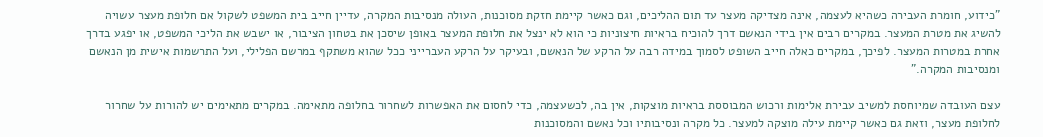"כידוע, חומרת העבירה כשהיא לעצמה, אינה מצדיקה מעצר עד תום ההליכים, וגם כאשר קיימת חזקת מסוכנות, העולה מנסיבות המקרה, עדיין חייב בית המשפט לשקול אם חלופת מעצר עשויה להשיג את מטרת המעצר. במקרים רבים אין בידי הנאשם דרך להוכיח בראיות חיצוניות כי הוא לא ינצל את חלופת המעצר באופן שיסכן את בטחון הציבור, או ישבש את הליכי המשפט, או יפגע בדרך אחרת במטרות המעצר. לפיכך, במקרים כאלה חייב השופט לסמוך במידה רבה על הרקע של הנאשם, ובעיקר על הרקע העברייני ככל שהוא משתקף במרשם הפלילי, ועל התרשמות אישית מן הנאשם ומנסיבות המקרה."

עצם העובדה שמיוחסת למשיב עבירת אלימות ורכוש המבוססת בראיות מוצקות, אין בה, לכשעצמה, כדי לחסום את האפשרות לשחרור בחלופה מתאימה. במקרים מתאימים יש להורות על שחרור לחלופת מעצר, וזאת גם כאשר קיימת עילה מוצקה למעצר. כל מקרה ונסיבותיו וכל נאשם והמסוכנות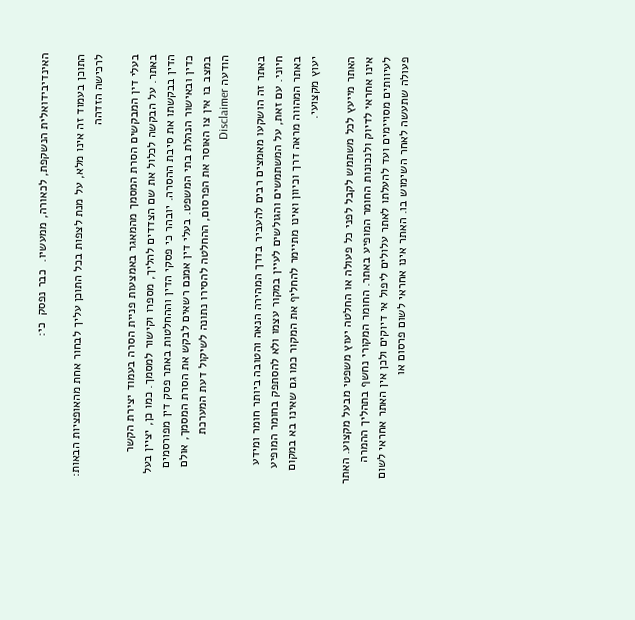האינדיבידואלית הנשקפת, לכאורה, ממעשיו.  כבר נפסק  כי:

התוכן בעמוד זה אינו מלא, על מנת לצפות בכל התוכן עליך לבחור אחת מהאופציות הבאות:
לרכישה הזדהה

בעלי דין המבקשים הסרת המסמך מהמאגר באמצעות פניית הסרה בעמוד יצירת הקשר באתר. על הבקשה לכלול את שם הצדדים להליך, מספרו וקישור למסמך. כמו כן, יציין בעל הדין בבקשתו את סיבת ההסרה. יובהר כי פסקי הדין וההחלטות באתר פסק דין מפורסמים כדין ובאישור הנהלת בתי המשפט. בעלי דין אמנם רשאים לבקש את הסרת המסמך, אולם במצב בו אין צו האוסר את הפרסום, ההחלטה להסירו נתונה לשיקול דעת המערכת
הודעה Disclaimer

באתר זה הושקעו מאמצים רבים להעביר בדרך המהירה הנאה והטובה ביותר חומר ומידע חיוני. עם זאת, על המשתמשים והגולשים לעיין במקור עצמו ולא להסתפק בחומר המופיע באתר המהווה מראה דרך וכיוון ואינו מתיימר להחליף את המקור כמו גם שאינו בא במקום יעוץ מקצועי.

האתר מייעץ לכל משתמש לקבל לפני כל פעולה או החלטה יעוץ משפטי מבעל מקצוע. האתר אינו אחראי לדיוק ולנכונות החומר המופיע באתר. החומר המקורי נחשף בתהליך ההמרה לעיוותים מסויימים ועד להעלתו לאתר עלולים ליפול אי דיוקים ולכן אין האתר אחראי לשום פעולה שתעשה לאחר השימוש בו. האתר אינו אחראי לשום פרסום או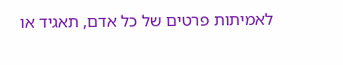לאמיתות פרטים של כל אדם, תאגיד או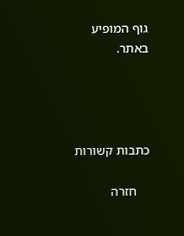גוף המופיע באתר.




כתבות קשורות

    חזרה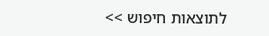לתוצאות חיפוש >>